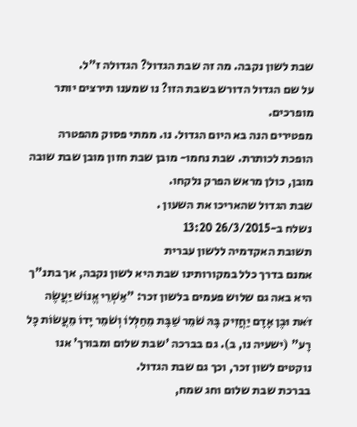שבת לשון נקבה. מה זה שבת הגדול? הגדולה ז"ל.
על שם הגדול הדורש בשבת הזו? נו שמענו תירצים יותר מופרכים.
מפטירים הנה בא היום הגדול. נו. ממתי פסוק מהפטרה הופכת לכותרת. שבת נחמו- מובן שבת חזון מובן שבת שובה מובן, כולן מראש הפרק נלקחו.
שבת הגדול שהאריכו את השעון .
נשלח ב-26/3/2015 13:20
תשובת האקדמיה ללשון עברית
אמנם בדרך כלל במקורותינו שבת היא לשון נקבה, אך בתנ"ך היא באה גם שלוש פעמים בלשון זכר: "אַשְׁרֵי אֱנוֹשׁ יַעֲשֶׂה זֹּאת וּבֶן אָדָם יַחֲזִיק בָּהּ שֹׁמֵר שַׁבָּת מֵחַלְּלוֹ וְשֹׁמֵר יָדוֹ מֵעֲשׂוֹת כָּל רָע" (ישעיה נו, ב). גם בברכה 'שבת שלום ומבורך' אנו נוקטים לשון זכר, וכך גם שבת הגדול.
בברכת שבת שלום וחג שמח,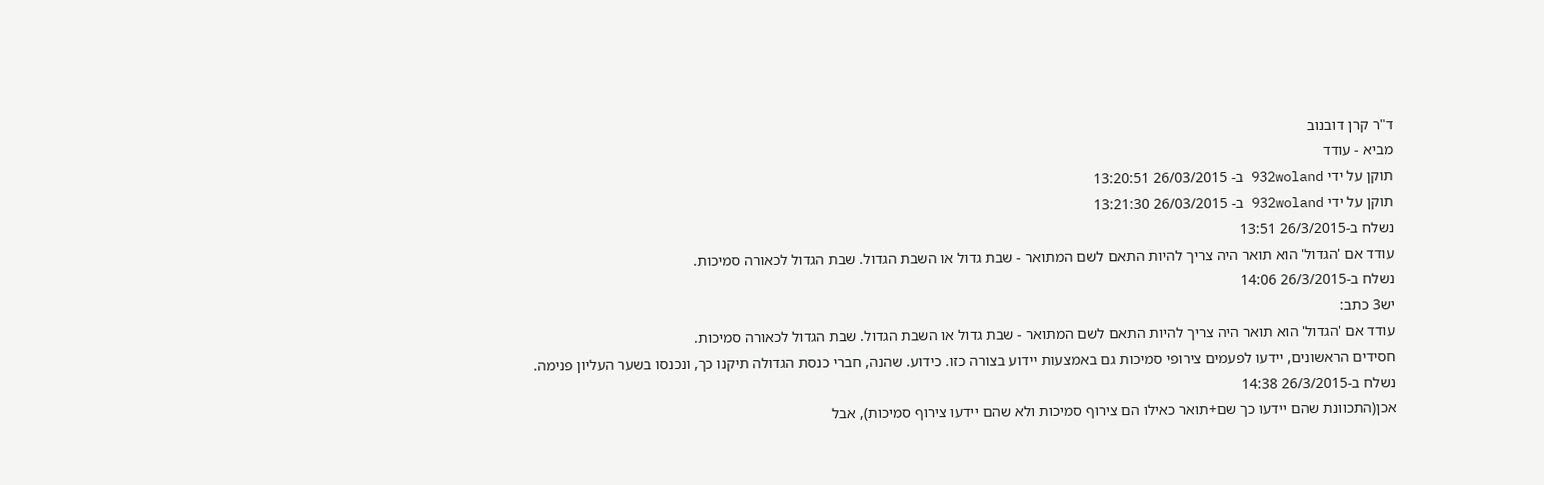ד"ר קרן דובנוב
מביא - עודד
תוקן על ידי 932woland ב- 26/03/2015 13:20:51
תוקן על ידי 932woland ב- 26/03/2015 13:21:30
נשלח ב-26/3/2015 13:51
עודד אם 'הגדול' הוא תואר היה צריך להיות התאם לשם המתואר - שבת גדול או השבת הגדול. שבת הגדול לכאורה סמיכות.
נשלח ב-26/3/2015 14:06
יש3 כתב:
עודד אם 'הגדול' הוא תואר היה צריך להיות התאם לשם המתואר - שבת גדול או השבת הגדול. שבת הגדול לכאורה סמיכות.
חסידים הראשונים, יידעו לפעמים צירופי סמיכות גם באמצעות יידוע בצורה כזו. כידוע. שהנה, חברי כנסת הגדולה תיקנו כך, ונכנסו בשער העליון פנימה.
נשלח ב-26/3/2015 14:38
אכן(התכוונת שהם יידעו כך שם+תואר כאילו הם צירוף סמיכות ולא שהם יידעו צירוף סמיכות), אבל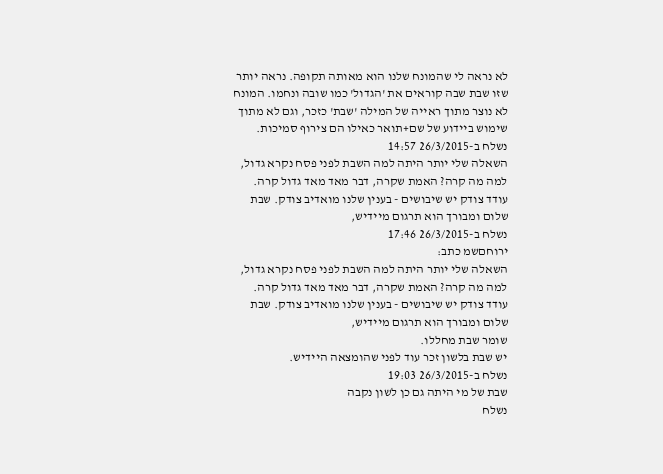לא נראה לי שהמונח שלנו הוא מאותה תקופה. נראה יותר שזו שבת שבה קוראים את 'הגדול' כמו שובה ונחמו. המונח לא נוצר מתוך ראייה של המילה 'שבת' כזכר, וגם לא מתוך שימוש ביידוע של שם+תואר כאילו הם צירוף סמיכות.
נשלח ב-26/3/2015 14:57
השאלה שלי יותר היתה למה השבת לפני פסח נקרא גדול, למה מה קרה? האמת שקרה, דבר מאד מאד גדול קרה.
עודד צודק יש שיבושים - בענין שלנו מואדיב צודק. שבת שלום ומבורך הוא תרגום מיידיש,
נשלח ב-26/3/2015 17:46
ירוחםשמ כתב:
השאלה שלי יותר היתה למה השבת לפני פסח נקרא גדול, למה מה קרה? האמת שקרה, דבר מאד מאד גדול קרה.
עודד צודק יש שיבושים - בענין שלנו מואדיב צודק. שבת שלום ומבורך הוא תרגום מיידיש,
שומר שבת מחללו.
יש שבת בלשון זכר עוד לפני שהומצאה היידיש.
נשלח ב-26/3/2015 19:03
שבת של מי היתה גם כן לשון נקבה
נשלח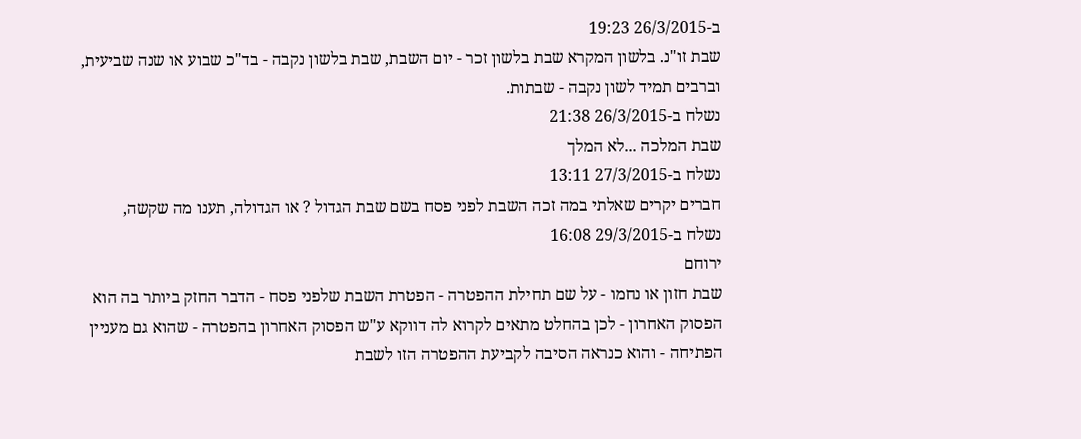ב-26/3/2015 19:23
שבת זו"נ. בלשון המקרא שבת בלשון זכר - יום השבת, שבת בלשון נקבה - בד"כ שבוע או שנה שביעית, וברבים תמיד לשון נקבה - שבתות.
נשלח ב-26/3/2015 21:38
שבת המלכה ...לא המלך
נשלח ב-27/3/2015 13:11
חברים יקרים שאלתי במה זכה השבת לפני פסח בשם שבת הגדול ? או הגדולה, תענו מה שקשה,
נשלח ב-29/3/2015 16:08
ירוחם
שבת חזון או נחמו - על שם תחילת ההפטרה - הפטרת השבת שלפני פסח - הדבר החזק ביותר בה הוא הפסוק האחרון - לכן בהחלט מתאים לקרוא לה דווקא ע"ש הפסוק האחרון בהפטרה - שהוא גם מעניין הפתיחה - והוא כנראה הסיבה לקביעת ההפטרה הזו לשבת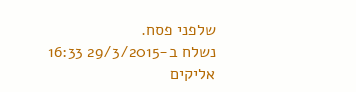שלפני פסח.
נשלח ב-29/3/2015 16:33
אליקים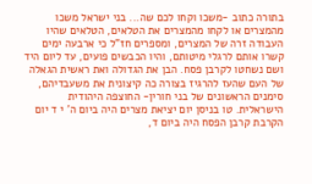בתורה כתוב -משכו וקחו לכם שה... בני ישראל משכו מהמצרים או לקחו מהמצרים את הטלאים, הטלאים שהיו העבודה זרה של המצרים, ומספרים חז"ל כי ארבעה ימים קשרו אותם לרגלי מיטותם, והיו הכבשים פועים, עד ליום היד ושם נשחטו לקרבן פסח. הבן את הגדולה ואת ראשית הגאלה של העם שהעז להרגיז בצורה כה קיצונית את משעבדיהם, סימנים הראשונים של בני חורין- החוצפה היהודית הישראלית. טו בניסן יום יציאת מצרים היה ביום ה' י ד יום הקרבת קרבן הפסח היה ביום ד,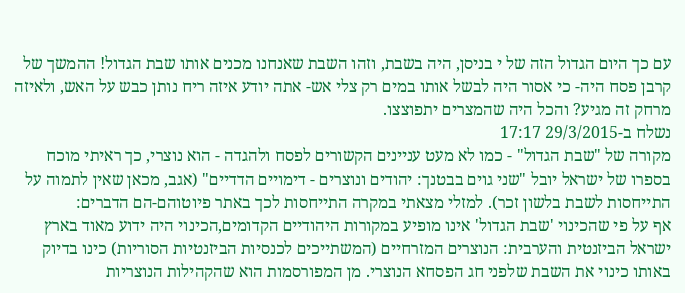עם כך היום הגדול הזה של י בניסן, היה בשבת, וזהו השבת שאנחנו מכנים אותו שבת הגדול! ההמשך של קרבן פסח היה- כי אסור היה לבשל אותו במים רק צלי אש- אתה יודע איזה ריח נותן כבש על האש, ולאיזה מרחק זה מגיע? והכל היה שהמצרים יתפוצצו.
נשלח ב-29/3/2015 17:17
מקורה של "שבת הגדול" - כמו לא מעט עניינים הקשורים לפסח ולהגדה - הוא נוצרי, כך ראיתי מוכח בספרו של ישראל יובל "שני גוים בבטנך: יהודים ונוצרים - דימויים הדדיים" (אגב, מכאן שאין לתמוה על התייחסות לשבת בלשון זכר). למזלי מצאתי במקרה התייחסות לכך באתר פיוטוהם-הם הדברים:
אף על פי שהכינוי 'שבת הגדול' אינו מופיע במקורות היהודיים הקדומים,הכינוי היה ידוע מאוד בארץ ישראל הביזנטית והערבית: הנוצרים המזרחיים (המשתייכים לכנסיות הביזנטיות הסוריות) כינו בדיוק באותו כינוי את השבת שלפני חג הפסחא הנוצרי. מן המפורסמות הוא שהקהילות הנוצריות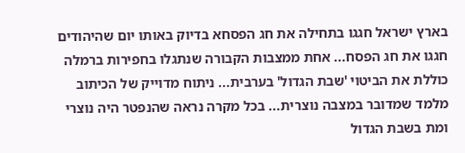בארץ ישראל חגגו בתחילה את חג הפסחא בדיוק באותו יום שהיהודים חגגו את חג הפסח... אחת ממצבות הקבורה שנתגלו בחפירות ברמלה כוללת את הביטוי 'שבת הגדול' בערבית... ניתוח מדוייק של הכיתוב מלמד שמדובר במצבה נוצרית... בכל מקרה נראה שהנפטר היה נוצרי ומת בשבת הגדול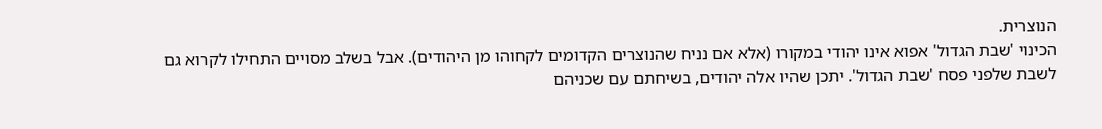הנוצרית.
הכינוי 'שבת הגדול' אפוא אינו יהודי במקורו (אלא אם נניח שהנוצרים הקדומים לקחוהו מן היהודים). אבל בשלב מסויים התחילו לקרוא גם לשבת שלפני פסח 'שבת הגדול'. יתכן שהיו אלה יהודים, בשיחתם עם שכניהם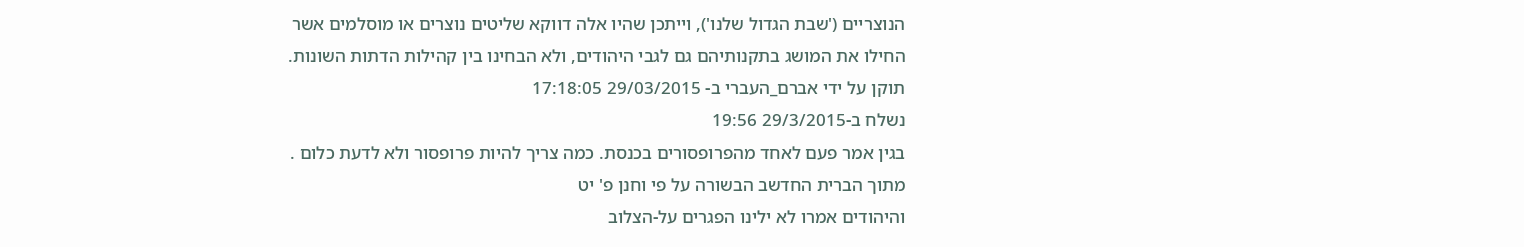הנוצריים ('שבת הגדול שלנו'), וייתכן שהיו אלה דווקא שליטים נוצרים או מוסלמים אשר החילו את המושג בתקנותיהם גם לגבי היהודים, ולא הבחינו בין קהילות הדתות השונות.
תוקן על ידי אברם_העברי ב- 29/03/2015 17:18:05
נשלח ב-29/3/2015 19:56
בגין אמר פעם לאחד מהפרופסורים בכנסת. כמה צריך להיות פרופסור ולא לדעת כלום .
מתוך הברית החדשב הבשורה על פי וחנן פ' יט
והיהודים אמרו לא ילינו הפגרים על-הצלוב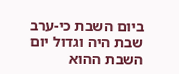ביום השבת כי-ערב שבת היה וגדול יום השבת ההוא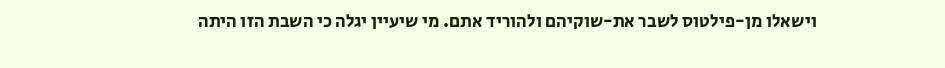וישאלו מן-פילטוס לשבר את-שוקיהם ולהוריד אתם. מי שיעיין יגלה כי השבת הזו היתה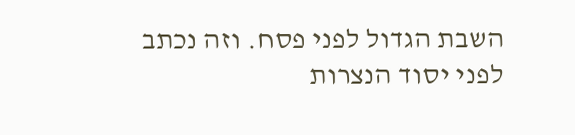השבת הגדול לפני פסח. וזה נכתב לפני יסוד הנצרות